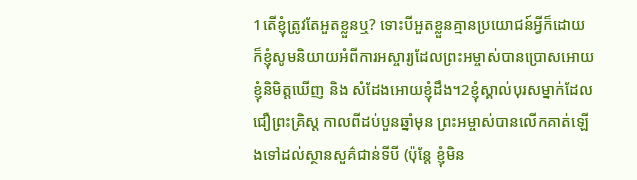1តើខ្ញុំត្រូវតែអួតខ្លួនឬ? ទោះបីអួតខ្លួនគ្មានប្រយោជន៍អ្វីក៏ដោយ ក៏ខ្ញុំសូមនិយាយអំពីការអស្ចារ្យដែលព្រះអម្ចាស់បានប្រោសអោយខ្ញុំនិមិត្ដឃើញ និង សំដែងអោយខ្ញុំដឹង។2ខ្ញុំស្គាល់បុរសម្នាក់ដែលជឿព្រះគ្រិស្ដ កាលពីដប់បួនឆ្នាំមុន ព្រះអម្ចាស់បានលើកគាត់ឡើងទៅដល់ស្ថានសួគ៌ជាន់ទីបី (ប៉ុន្ដែ ខ្ញុំមិន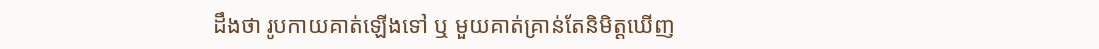ដឹងថា រូបកាយគាត់ឡើងទៅ ឬ មួយគាត់គ្រាន់តែនិមិត្ដឃើញ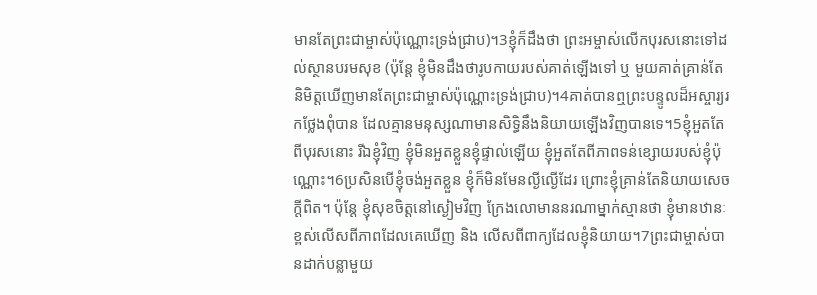មានតែព្រះជាម្ចាស់ប៉ុណ្ណោះទ្រង់ជ្រាប)។3ខ្ញុំក៏ដឹងថា ព្រះអម្ចាស់លើកបុរសនោះទៅដល់ស្ថានបរមសុខ (ប៉ុន្ដែ ខ្ញុំមិនដឹងថារូបកាយរបស់គាត់ឡើងទៅ ឬ មួយគាត់គ្រាន់តែនិមិត្ដឃើញមានតែព្រះជាម្ចាស់ប៉ុណ្ណោះទ្រង់ជ្រាប)។4គាត់បានឮព្រះបន្ទូលដ៏អស្ចារ្យរកថ្លែងពុំបាន ដែលគ្មានមនុស្សណាមានសិទ្ធិនឹងនិយាយឡើងវិញបានទេ។5ខ្ញុំអួតតែពីបុរសនោះ រីឯខ្ញុំវិញ ខ្ញុំមិនអួតខ្លួនខ្ញុំផ្ទាល់ឡើយ ខ្ញុំអួតតែពីភាពទន់ខ្សោយរបស់ខ្ញុំប៉ុណ្ណោះ។6ប្រសិនបើខ្ញុំចង់អួតខ្លួន ខ្ញុំក៏មិនមែនល្ងីល្ងើដែរ ព្រោះខ្ញុំគ្រាន់តែនិយាយសេចក្ដីពិត។ ប៉ុន្ដែ ខ្ញុំសុខចិត្ដនៅស្ងៀមវិញ ក្រែងលោមាននរណាម្នាក់ស្មានថា ខ្ញុំមានឋានៈខ្ពស់លើសពីភាពដែលគេឃើញ និង លើសពីពាក្យដែលខ្ញុំនិយាយ។7ព្រះជាម្ចាស់បានដាក់បន្លាមួយ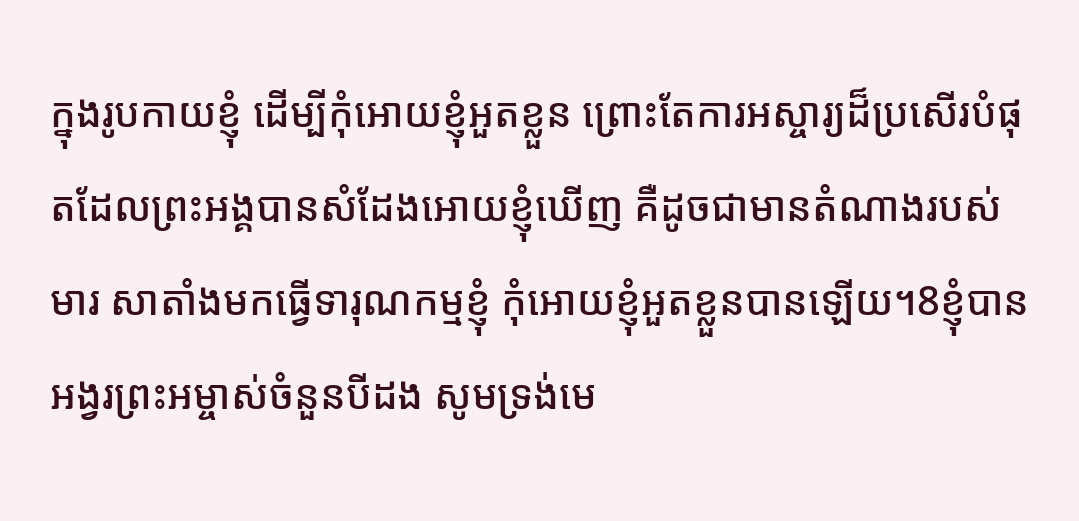ក្នុងរូបកាយខ្ញុំ ដើម្បីកុំអោយខ្ញុំអួតខ្លួន ព្រោះតែការអស្ចារ្យដ៏ប្រសើរបំផុតដែលព្រះអង្គបានសំដែងអោយខ្ញុំឃើញ គឺដូចជាមានតំណាងរបស់មារ សាតាំងមកធ្វើទារុណកម្មខ្ញុំ កុំអោយខ្ញុំអួតខ្លួនបានឡើយ។8ខ្ញុំបានអង្វរព្រះអម្ចាស់ចំនួនបីដង សូមទ្រង់មេ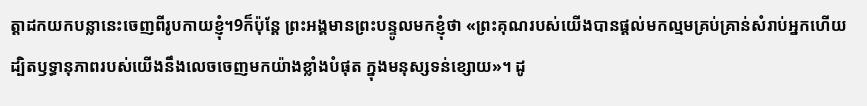ត្ដាដកយកបន្លានេះចេញពីរូបកាយខ្ញុំ។9ក៏ប៉ុន្ដែ ព្រះអង្គមានព្រះបន្ទូលមកខ្ញុំថា «ព្រះគុណរបស់យើងបានផ្ដល់មកល្មមគ្រប់គ្រាន់សំរាប់អ្នកហើយ ដ្បិតឫទ្ធានុភាពរបស់យើងនឹងលេចចេញមកយ៉ាងខ្លាំងបំផុត ក្នុងមនុស្សទន់ខ្សោយ»។ ដូ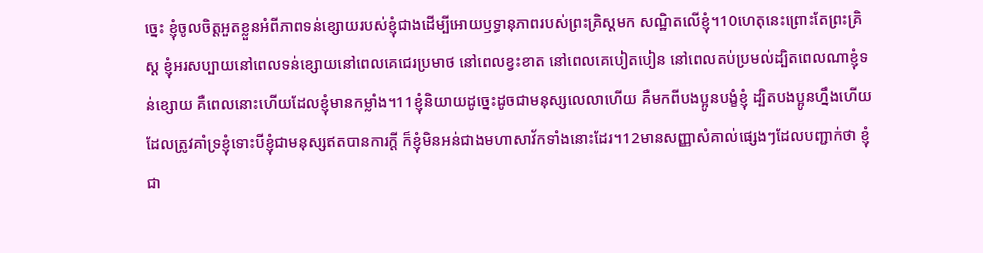ច្នេះ ខ្ញុំចូលចិត្ដអួតខ្លួនអំពីភាពទន់ខ្សោយរបស់ខ្ញុំជាងដើម្បីអោយឫទ្ធានុភាពរបស់ព្រះគ្រិស្ដមក សណ្ឋិតលើខ្ញុំ។10ហេតុនេះព្រោះតែព្រះគ្រិស្ដ ខ្ញុំអរសប្បាយនៅពេលទន់ខ្សោយនៅពេលគេជេរប្រមាថ នៅពេលខ្វះខាត នៅពេលគេបៀតបៀន នៅពេលតប់ប្រមល់ដ្បិតពេលណាខ្ញុំទន់ខ្សោយ គឺពេលនោះហើយដែលខ្ញុំមានកម្លាំង។11ខ្ញុំនិយាយដូច្នេះដូចជាមនុស្សលេលាហើយ គឺមកពីបងប្អូនបង្ខំខ្ញុំ ដ្បិតបងប្អូនហ្នឹងហើយដែលត្រូវគាំទ្រខ្ញុំទោះបីខ្ញុំជាមនុស្សឥតបានការក្ដី ក៏ខ្ញុំមិនអន់ជាងមហាសាវ័កទាំងនោះដែរ។12មានសញ្ញាសំគាល់ផ្សេងៗដែលបញ្ជាក់ថា ខ្ញុំជា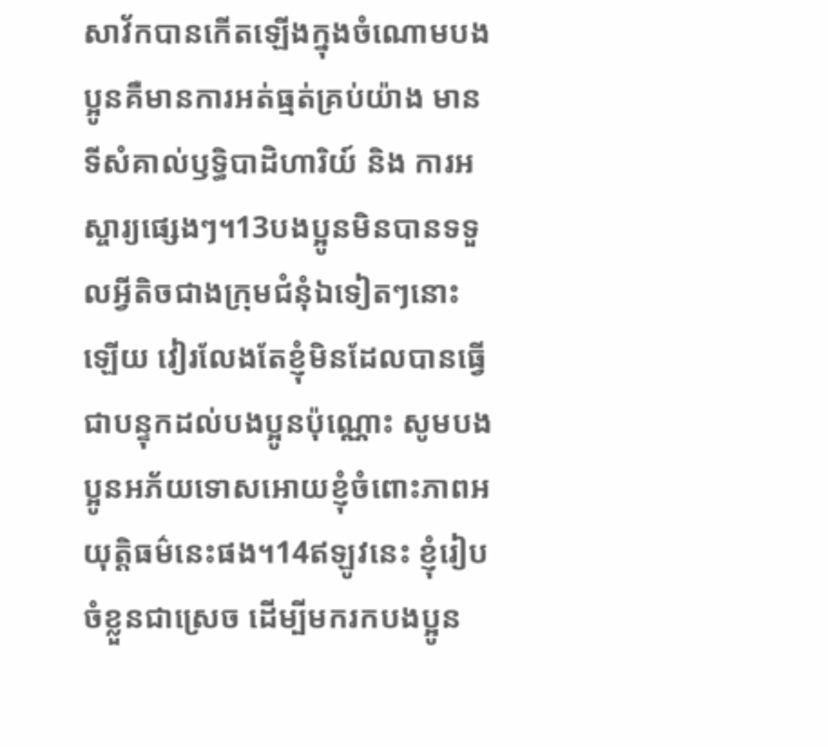សាវ័កបានកើតឡើងក្នុងចំណោមបងប្អូនគឺមានការអត់ធ្មត់គ្រប់យ៉ាង មានទីសំគាល់ឫទ្ធិបាដិហារិយ៍ និង ការអស្ចារ្យផ្សេងៗ។13បងប្អូនមិនបានទទួលអ្វីតិចជាងក្រុមជំនុំឯទៀតៗនោះឡើយ វៀរលែងតែខ្ញុំមិនដែលបានធ្វើជាបន្ទុកដល់បងប្អូនប៉ុណ្ណោះ សូមបងប្អូនអភ័យទោសអោយខ្ញុំចំពោះភាពអយុត្ដិធម៌នេះផង។14ឥឡូវនេះ ខ្ញុំរៀបចំខ្លួនជាស្រេច ដើម្បីមករកបងប្អូន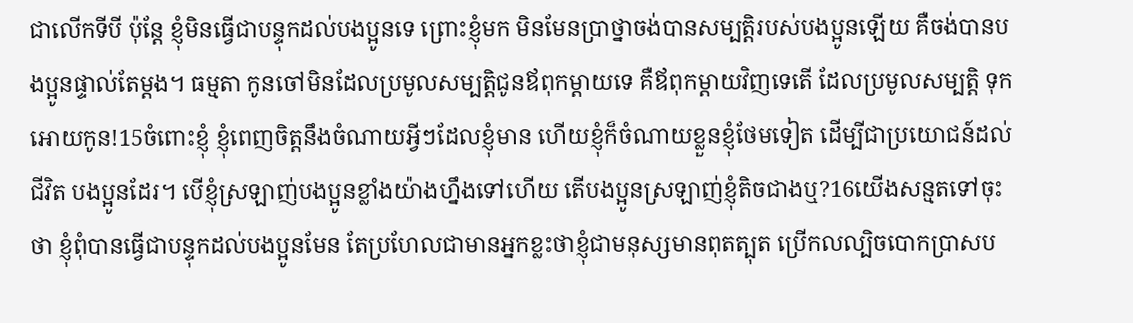ជាលើកទីបី ប៉ុន្ដែ ខ្ញុំមិនធ្វើជាបន្ទុកដល់បងប្អូនទេ ព្រោះខ្ញុំមក មិនមែនប្រាថ្នាចង់បានសម្បត្ដិរបស់បងប្អូនឡើយ គឺចង់បានបងប្អូនផ្ទាល់តែម្ដង។ ធម្មតា កូនចៅមិនដែលប្រមូលសម្បត្ដិជូនឪពុកម្ដាយទេ គឺឪពុកម្ដាយវិញទេតើ ដែលប្រមូលសម្បត្ដិ ទុកអោយកូន!15ចំពោះខ្ញុំ ខ្ញុំពេញចិត្ដនឹងចំណាយអ្វីៗដែលខ្ញុំមាន ហើយខ្ញុំក៏ចំណាយខ្លួនខ្ញុំថែមទៀត ដើម្បីជាប្រយោជន៍ដល់ជីវិត បងប្អូនដែរ។ បើខ្ញុំស្រឡាញ់បងប្អូនខ្លាំងយ៉ាងហ្នឹងទៅហើយ តើបងប្អូនស្រឡាញ់ខ្ញុំតិចជាងឬ?16យើងសន្មតទៅចុះថា ខ្ញុំពុំបានធ្វើជាបន្ទុកដល់បងប្អូនមែន តែប្រហែលជាមានអ្នកខ្លះថាខ្ញុំជាមនុស្សមានពុតត្បុត ប្រើកលល្បិចបោកប្រាសប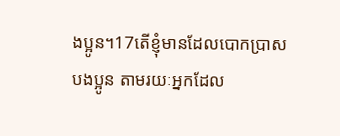ងប្អូន។17តើខ្ញុំមានដែលបោកប្រាសបងប្អូន តាមរយៈអ្នកដែល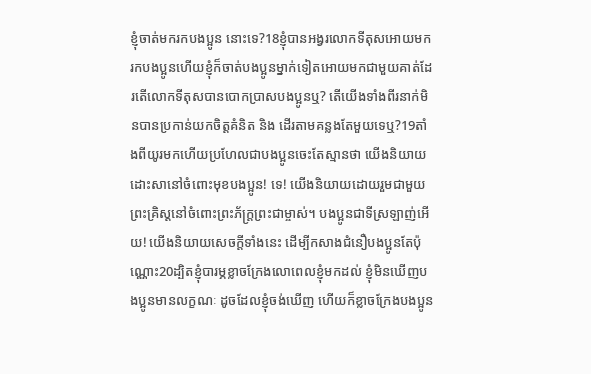ខ្ញុំចាត់មករកបងប្អូន នោះទេ?18ខ្ញុំបានអង្វរលោកទីតុសអោយមករកបងប្អូនហើយខ្ញុំក៏ចាត់បងប្អូនម្នាក់ទៀតអោយមកជាមួយគាត់ដែរតើលោកទីតុសបានបោកប្រាសបងប្អូនឬ? តើយើងទាំងពីរនាក់មិនបានប្រកាន់យកចិត្ដគំនិត និង ដើរតាមគន្លងតែមួយទេឬ?19តាំងពីយូរមកហើយប្រហែលជាបងប្អូនចេះតែស្មានថា យើងនិយាយដោះសានៅចំពោះមុខបងប្អូន! ទេ! យើងនិយាយដោយរួមជាមួយព្រះគ្រិស្ដនៅចំពោះព្រះភ័ក្ដ្រព្រះជាម្ចាស់។ បងប្អូនជាទីស្រឡាញ់អើយ! យើងនិយាយសេចក្ដីទាំងនេះ ដើម្បីកសាងជំនឿបងប្អូនតែប៉ុណ្ណោះ20ដ្បិតខ្ញុំបារម្ភខ្លាចក្រែងលោពេលខ្ញុំមកដល់ ខ្ញុំមិនឃើញបងប្អូនមានលក្ខណៈ ដូចដែលខ្ញុំចង់ឃើញ ហើយក៏ខ្លាចក្រែងបងប្អូន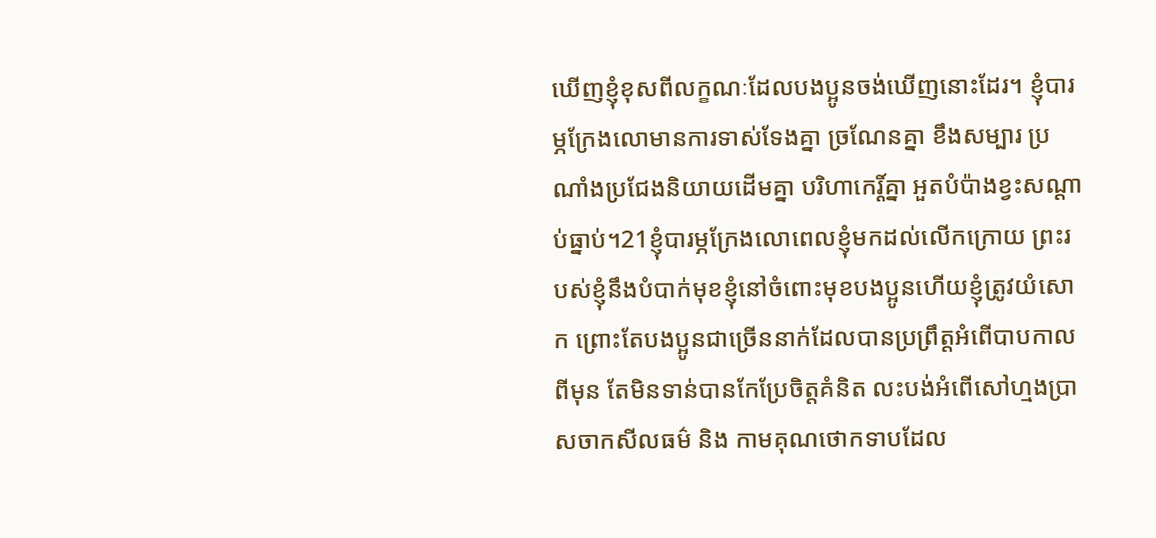ឃើញខ្ញុំខុសពីលក្ខណៈដែលបងប្អូនចង់ឃើញនោះដែរ។ ខ្ញុំបារម្ភក្រែងលោមានការទាស់ទែងគ្នា ច្រណែនគ្នា ខឹងសម្បារ ប្រណាំងប្រជែងនិយាយដើមគ្នា បរិហាកេរ្ដិ៍គ្នា អួតបំប៉ាងខ្វះសណ្ដាប់ធ្នាប់។21ខ្ញុំបារម្ភក្រែងលោពេលខ្ញុំមកដល់លើកក្រោយ ព្រះរបស់ខ្ញុំនឹងបំបាក់មុខខ្ញុំនៅចំពោះមុខបងប្អូនហើយខ្ញុំត្រូវយំសោក ព្រោះតែបងប្អូនជាច្រើននាក់ដែលបានប្រព្រឹត្ដអំពើបាបកាលពីមុន តែមិនទាន់បានកែប្រែចិត្ដគំនិត លះបង់អំពើសៅហ្មងប្រាសចាកសីលធម៌ និង កាមគុណថោកទាបដែល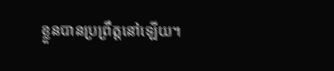ខ្លួនបានប្រព្រឹត្ដនៅឡើយ។